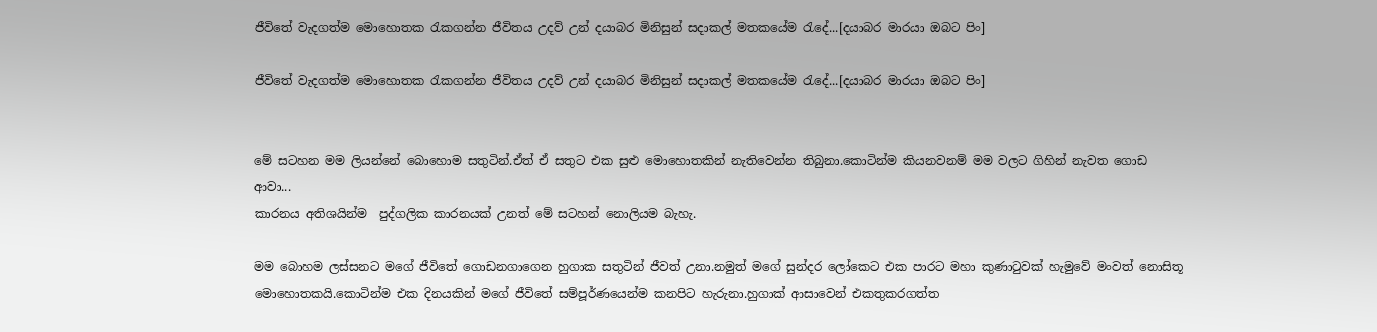ජීවිතේ වැදගත්ම මොහොතක රැකගන්න ජීවිතය උදව් උන් දයාබර මිනිසුන් සදාකල් මතකයේම රැදේ...[දයාබර මාරයා ඔබට පිං]

ජීවිතේ වැදගත්ම මොහොතක රැකගන්න ජීවිතය උදව් උන් දයාබර මිනිසුන් සදාකල් මතකයේම රැදේ...[දයාබර මාරයා ඔබට පිං]


මේ සටහන මම ලියන්නේ බොහොම සතුටින්.ඒත් ඒ සතුට එක සුළු මොහොතකින් නැතිවෙන්න තිබුනා.කොටින්ම කියනවනම් මම වලට ගිහින් නැවත ගොඩ ආවා...
කාරනය අතිශයින්ම  පුද්ගලික කාරනයක් උනත් මේ සටහන් නොලියම බැහැ.

මම බොහම ලස්සනට මගේ ජීවිතේ ගොඩනගාගෙන හුගාක සතුටින් ජීවත් උනා.නමුත් මගේ සුන්දර ලෝකෙට එක පාරට මහා කුණාටුවක් හැමුවේ මංවත් නොසිතූ මොහොතකයි.කොටින්ම එක දිනයකින් මගේ ජීවිතේ සම්පූර්ණයෙන්ම කනපිට හැරුනා.හුගාක් ආසාවෙන් එකතුකරගත්ත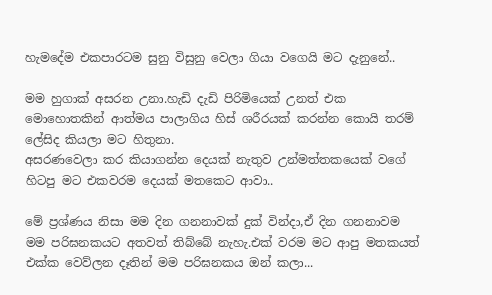හැමදේම එකපාරටම සුනු විසුනු වෙලා ගියා වගෙයි මට දැනුනේ..

මම හුගාක් අසරන උනා.හැඩි දැඩි පිරිමියෙක් උනත් එක මොහොතකින් ආත්මය පාලාගිය හිස් ශරීරයක් කරන්න කොයි තරම් ලේසිද කියලා මට හිතුනා.
අසරණවෙලා කර කියාගන්න දෙයක් නැතුව උන්මත්තකයෙක් වගේ හිටපු මට එකවරම දෙයක් මතකෙට ආවා..

මේ ප්‍රශ්ණය නිසා මම දින ගනනාවක් දුක් වින්දා,ඒ දින ගනනාවම මම පරිඝනකයට අතවත් තිබ්බේ නැහැ.එක් වරම මට ආපු මතකයත් එක්ක වෙව්ලන දෑතින් මම පරිඝනකය ඔන් කලා...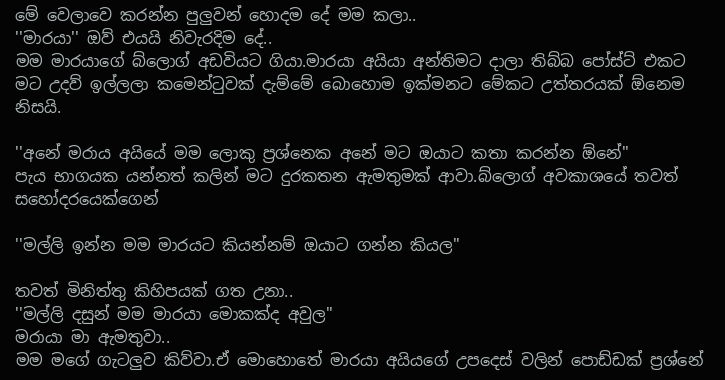මේ වෙලාවෙ කරන්න පුලුවන් හොදම දේ මම කලා..
''මාරයා'' ඔව් එයයි නිවැරදිම දේ..
මම මාරයාගේ බ්ලොග් අඩවියට ගියා.මාරයා අයියා අන්තිමට දාලා තිබ්බ පෝස්ට් එකට මට උදව් ඉල්ලලා කමෙන්ටුවක් දැම්මේ බොහොම ඉක්මනට මේකට උත්තරයක් ඕනෙම නිසයි.

''අනේ මරාය අයියේ මම ලොකු ප්‍රශ්නෙක අනේ මට ඔයාට කතා කරන්න ඕනේ''
පැය භාගයක යන්නත් කලින් මට දුරකතන ඇමතුමක් ආවා.බ්ලොග් අවකාශයේ තවත් සහෝදරයෙක්ගෙන්

''මල්ලි ඉන්න මම මාරයට කියන්නම් ඔයාට ගන්න කියල''

තවත් මිනිත්තු කිහිපයක් ගත උනා..
''මල්ලි දසුන් මම මාරයා මොකක්ද අවුල''
මරායා මා ඇමතුවා..
මම මගේ ගැටලුව කිව්වා.ඒ මොහොතේ මාරයා අයියගේ උපදෙස් වලින් පොඩ්ඩක් ප්‍රශ්නේ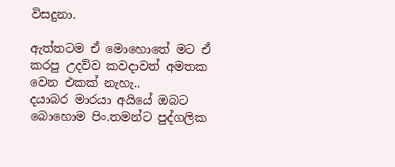විසදුනා.

ඇත්තටම ඒ මොහොතේ මට ඒ කරපු උදව්ව කවදාවත් අමතක වෙන එකක් නැහැ..
දයාබර මාරයා අයියේ ඔබට බොහොම පිං.තමන්ට පුද්ගලික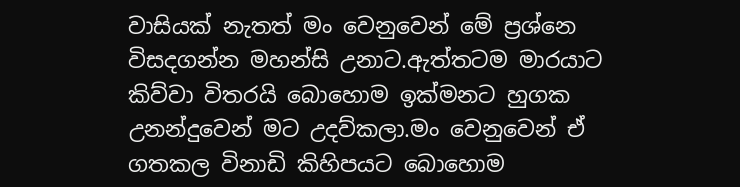වාසියක් නැතත් මං වෙනුවෙන් මේ ප්‍රශ්නෙ විසදගන්න මහන්සි උනාට.ඇත්තටම මාරයාට කිව්වා විතරයි බොහොම ඉක්මනට හුගක උනන්දුවෙන් මට උදව්කලා.මං වෙනුවෙන් ඒ ගතකල විනාඩි කිහිපයට බොහොම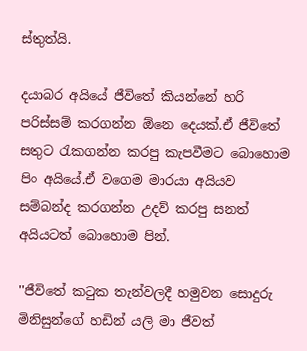ස්තුත්යි.

දයාබර අයියේ ජීවිතේ කියන්නේ හරි පරිස්සම් කරගන්න ඕනෙ දෙයක්.ඒ ජීවිතේ සතුට රැකගන්න කරපු කැපවීමට බොහොම පිං අයියේ.ඒ වගෙම මාරයා අයියව සම්බන්ද කරගන්න උදව් කරපු සනත් අයියටත් බොහොම පින්.

''ජීවිතේ කටුක තැන්වලදී හමුවන සොදුරු මිනිසුන්ගේ හඩින් යලි මා ජීවත්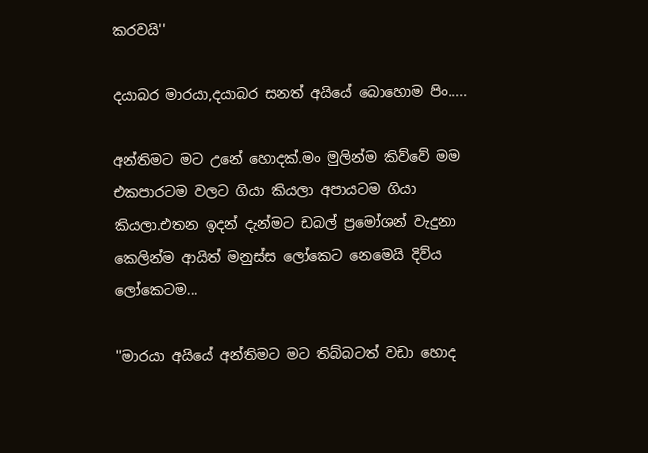කරවයි''

දයාබර මාරයා,දයාබර සනත් අයියේ බොහොම පිං.....

අන්තිමට මට උනේ හොදක්.මං මුලින්ම කිව්වේ මම එකපාරටම වලට ගියා කියලා අපායටම ගියා කියලා.එතන ඉදන් දැන්මට ඩබල් ප්‍රමෝශන් වැදුනා කෙලින්ම ආයිත් මනුස්ස ලෝකෙට නෙමෙයි දිව්ය ලෝකෙටම...

''මාරයා අයියේ අන්තිමට මට තිබ්බටත් වඩා හොද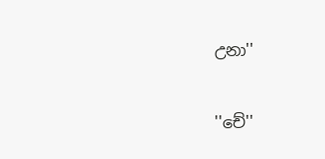උනා''

''චේ''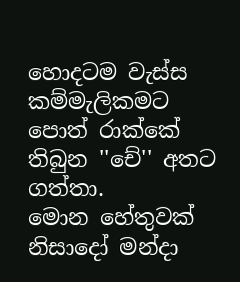හොදටම වැස්ස කම්මැලිකමට පොත් රාක්කේ තිබුන ''චේ'' අතට ගත්තා.
මොන හේතුවක් නිසාදෝ මන්දා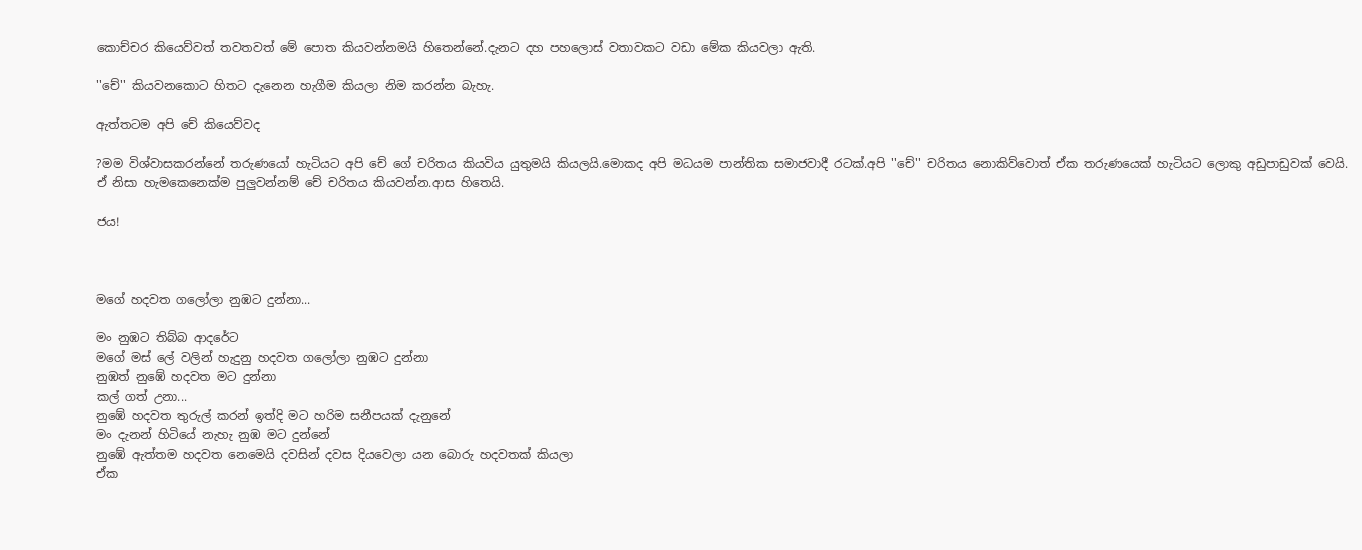කොච්චර කියෙව්වත් තවතවත් මේ පොත කියවන්නමයි හිතෙන්නේ.දැනට දහ පහලොස් වතාවකට වඩා මේක කියවලා ඇති.

''චේ'' කියවනකොට හිතට දැනෙන හැගීම කියලා නිම කරන්න බැහැ.

ඇත්තටම අපි චේ කියෙව්වද

?මම විශ්වාසකරන්නේ තරුණයෝ හැටියට අපි චේ ගේ චරිතය කියවිය යුතුමයි කියලයි.මොකද අපි මධයම පාන්තික සමාජවාදී රටක්.අපි ''චේ'' චරිතය නොකිව්වොත් ඒක තරුණයෙක් හැටියට ලොකු අඩුපාඩුවක් වෙයි.
ඒ නිසා හැමකෙනෙක්ම පුලුවන්නම් චේ චරිතය කියවන්න.ආස හිතෙයි.

ජය!



මගේ හදවත ගලෝලා නුඹට දුන්නා...

මං නුඹට තිබ්බ ආදරේට
මගේ මස් ලේ වලින් හැදුනු හදවත ගලෝලා නුඹට දුන්නා
නුඹත් නුඹේ හදවත මට දුන්නා
කල් ගත් උනා...
නුඹේ හදවත තුරුල් කරන් ඉත්දි මට හරිම සනීපයක් දැනුනේ
මං දැනන් හිටියේ නැහැ නුඹ මට දුන්නේ
නුඹේ ඇත්තම හදවත නෙමෙයි දවසින් දවස දියවෙලා යන බොරු හදවතක් කියලා
ඒක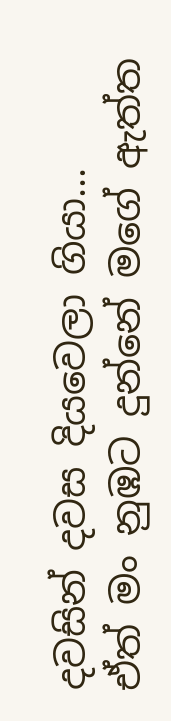දවසින් දවස දියවෙලා ගියා...
ඒත් මං නුඹට දුන්නේ මගේ ඇත්ත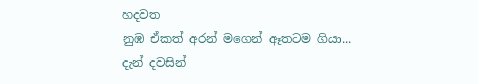හදවත
නුඹ ඒකත් අරන් මගෙන් ඈතටම ගියා...
දැන් දවසින්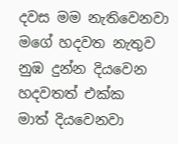දවස මම නැතිවෙනවා මගේ හදවත නැතුව
නුඹ දුන්න දියවෙන හදවතත් එක්ක
මාත් දියවෙනවා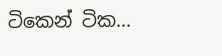ටිකෙන් ටික...